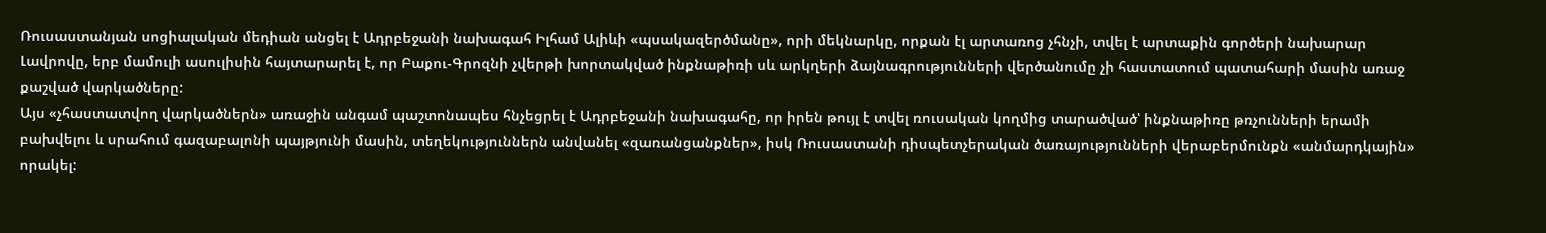Ռուսաստանյան սոցիալական մեդիան անցել է Ադրբեջանի նախագահ Իլհամ Ալիևի «պսակազերծմանը», որի մեկնարկը, որքան էլ արտառոց չհնչի, տվել է արտաքին գործերի նախարար Լավրովը, երբ մամուլի ասուլիսին հայտարարել է, որ Բաքու-Գրոզնի չվերթի խորտակված ինքնաթիռի սև արկղերի ձայնագրությունների վերծանումը չի հաստատում պատահարի մասին առաջ քաշված վարկածները:
Այս «չհաստատվող վարկածներն» առաջին անգամ պաշտոնապես հնչեցրել է Ադրբեջանի նախագահը, որ իրեն թույլ է տվել ռուսական կողմից տարածված՝ ինքնաթիռը թռչունների երամի բախվելու և սրահում գազաբալոնի պայթյունի մասին, տեղեկություններն անվանել «զառանցանքներ», իսկ Ռուսաստանի դիսպետչերական ծառայությունների վերաբերմունքն «անմարդկային» որակել: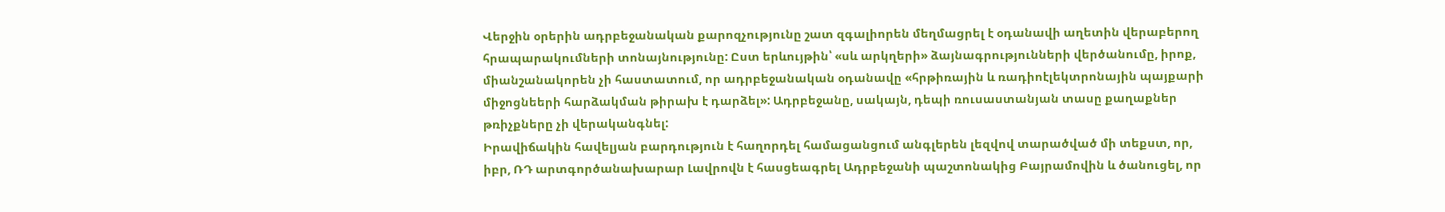Վերջին օրերին ադրբեջանական քարոզչությունը շատ զգալիորեն մեղմացրել է օդանավի աղետին վերաբերող հրապարակումների տոնայնությունը: Ըստ երևույթին՝ «սև արկղերի» ձայնագրությունների վերծանումը, իրոք, միանշանակորեն չի հաստատում, որ ադրբեջանական օդանավը «հրթիռային և ռադիոէլեկտրոնային պայքարի միջոցնեերի հարձակման թիրախ է դարձել»: Ադրբեջանը, սակայն, դեպի ռուսաստանյան տասը քաղաքներ թռիչքները չի վերականգնել:
Իրավիճակին հավելյան բարդություն է հաղորդել համացանցում անգլերեն լեզվով տարածված մի տեքստ, որ, իբր, ՌԴ արտգործանախարար Լավրովն է հասցեագրել Ադրբեջանի պաշտոնակից Բայրամովին և ծանուցել, որ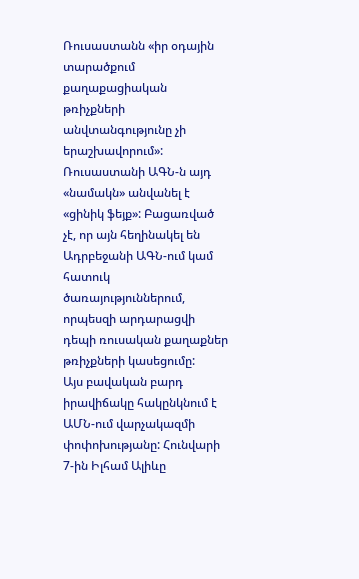Ռուսաստանն «իր օդային տարածքում քաղաքացիական թռիչքների անվտանգությունը չի երաշխավորում»: Ռուսաստանի ԱԳՆ-ն այդ «նամակն» անվանել է «ցինիկ ֆեյք»: Բացառված չէ, որ այն հեղինակել են Ադրբեջանի ԱԳՆ-ում կամ հատուկ ծառայություններում, որպեսզի արդարացվի դեպի ռուսական քաղաքներ թռիչքների կասեցումը:
Այս բավական բարդ իրավիճակը հակընկնում է ԱՄՆ-ում վարչակազմի փոփոխությանը: Հունվարի 7-ին Իլհամ Ալիևը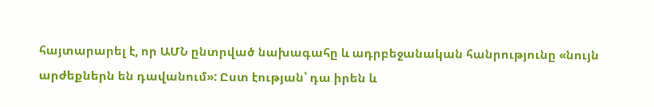հայտարարել է, որ ԱՄՆ ընտրված նախագահը և ադրբեջանական հանրությունը «նույն արժեքներն են դավանում»: Ըստ էության՝ դա իրեն և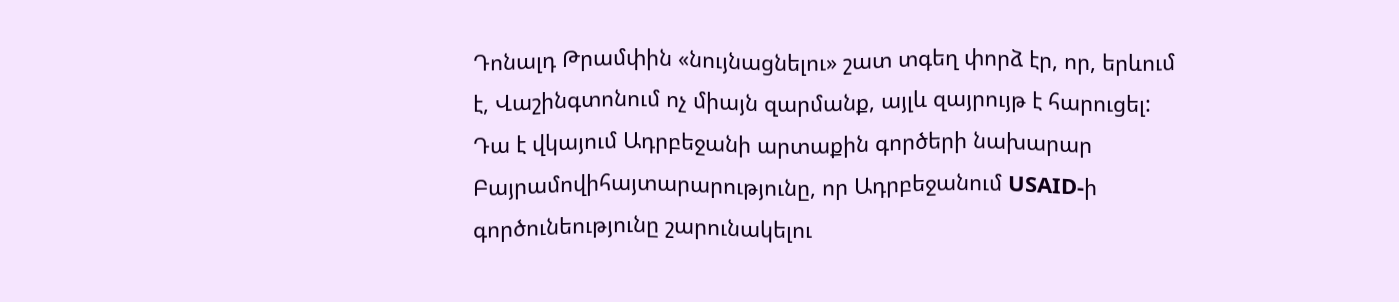Դոնալդ Թրամփին «նույնացնելու» շատ տգեղ փորձ էր, որ, երևում է, Վաշինգտոնում ոչ միայն զարմանք, այլև զայրույթ է հարուցել:
Դա է վկայում Ադրբեջանի արտաքին գործերի նախարար Բայրամովիհայտարարությունը, որ Ադրբեջանում USAID-ի գործունեությունը շարունակելու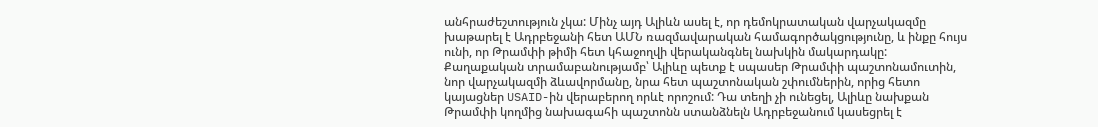անհրաժեշտություն չկա: Մինչ այդ Ալիևն ասել է, որ դեմոկրատական վարչակազմը խաթարել է Ադրբեջանի հետ ԱՄՆ ռազմավարական համագործակցությունը, և ինքը հույս ունի, որ Թրամփի թիմի հետ կհաջողվի վերականգնել նախկին մակարդակը:
Քաղաքական տրամաբանությամբ՝ Ալիևը պետք է սպասեր Թրամփի պաշտոնամուտին, նոր վարչակազմի ձևավորմանը, նրա հետ պաշտոնական շփումներին, որից հետո կայացներ USAID-ին վերաբերող որևէ որոշում: Դա տեղի չի ունեցել, Ալիևը նախքան Թրամփի կողմից նախագահի պաշտոնն ստանձնելն Ադրբեջանում կասեցրել է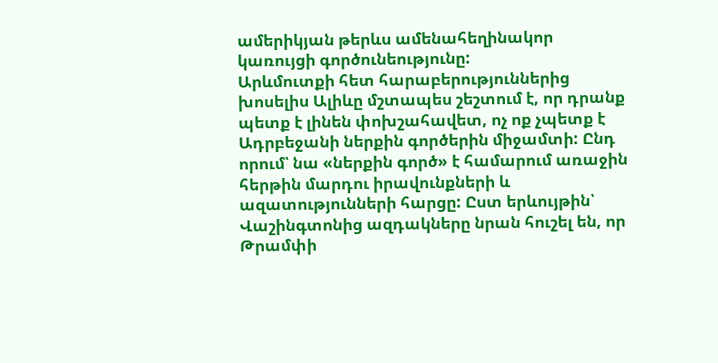ամերիկյան թերևս ամենահեղինակոր կառույցի գործունեությունը:
Արևմուտքի հետ հարաբերություններից խոսելիս Ալիևը մշտապես շեշտում է, որ դրանք պետք է լինեն փոխշահավետ, ոչ ոք չպետք է Ադրբեջանի ներքին գործերին միջամտի: Ընդ որում՝ նա «ներքին գործ» է համարում առաջին հերթին մարդու իրավունքների և ազատությունների հարցը: Ըստ երևույթին՝ Վաշինգտոնից ազդակները նրան հուշել են, որ Թրամփի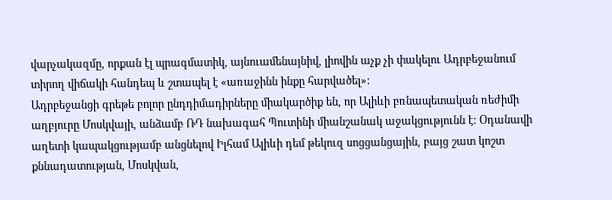վարչակազմը, որքան էլ պրագմատիկ, այնուամենայնիվ, լիովին աչք չի փակելու Ադրբեջանում տիրող վիճակի հանդեպ և շտապել է «առաջինն ինքը հարվածել»:
Ադրբեջանցի գրեթե բոլոր ընդդիմադիրները միակարծիք են, որ Ալիևի բռնապետական ռեժիմի աղբյուրը Մոսկվայի, անձամբ ՌԴ նախագահ Պուտինի միանշանակ աջակցությունն է: Օդանավի աղետի կապակցությամբ անցնելով Իլհամ Ալիևի դեմ թեկուզ սոցցանցային, բայց շատ կոշտ քննադատության, Մոսկվան,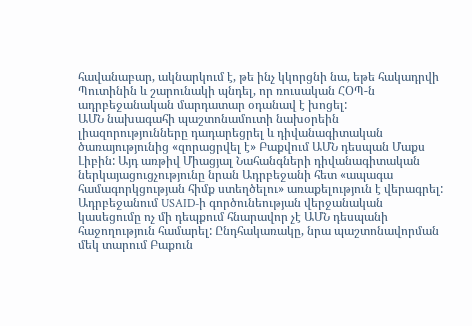հավանաբար, ակնարկում է, թե ինչ կկորցնի նա, եթե հակադրվի Պուտինին և շարունակի պնդել, որ ռուսական ՀՕՊ-ն ադրբեջանական մարդատար օդանավ է խոցել:
ԱՄՆ նախագահի պաշտոնամուտի նախօրեին լիազորությունները դադարեցրել և դիվանագիտական ծառայությունից «զորացրվել է» Բաքվում ԱՄՆ դեսպան Մաքս Լիբին: Այդ առթիվ Միացյալ Նահանգների դիվանագիտական ներկայացուցչությունը նրան Ադրբեջանի հետ «ապագա համագորկցության հիմք ստեղծելու» առաքելություն է վերագրել: Ադրբեջանում USAID-ի գործունեության վերջանական կասեցումը ոչ մի դեպքում հնարավոր չէ ԱՄՆ դեսպանի հաջողություն համարել: Ընդհակառակը, նրա պաշտոնավորման մեկ տարում Բաքուն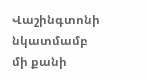Վաշինգտոնի նկատմամբ մի քանի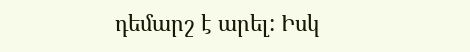դեմարշ է արել: Իսկ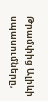Թրամփից Ալիևի սպասումները,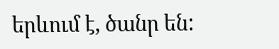երևում է, ծանր են: